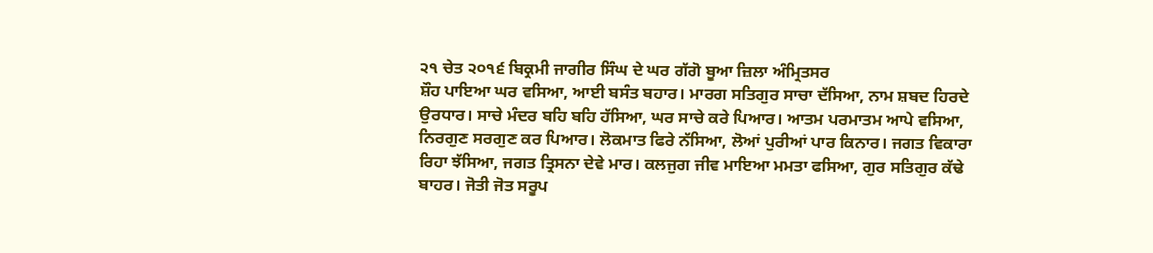੨੧ ਚੇਤ ੨੦੧੬ ਬਿਕ੍ਰਮੀ ਜਾਗੀਰ ਸਿੰਘ ਦੇ ਘਰ ਗੱਗੋ ਬੂਆ ਜ਼ਿਲਾ ਅੰਮ੍ਰਿਤਸਰ
ਸ਼ੌਹ ਪਾਇਆ ਘਰ ਵਸਿਆ, ਆਈ ਬਸੰਤ ਬਹਾਰ। ਮਾਰਗ ਸਤਿਗੁਰ ਸਾਚਾ ਦੱਸਿਆ, ਨਾਮ ਸ਼ਬਦ ਹਿਰਦੇ ਉਰਧਾਰ। ਸਾਚੇ ਮੰਦਰ ਬਹਿ ਬਹਿ ਹੱਸਿਆ, ਘਰ ਸਾਚੇ ਕਰੇ ਪਿਆਰ। ਆਤਮ ਪਰਮਾਤਮ ਆਪੇ ਵਸਿਆ, ਨਿਰਗੁਣ ਸਰਗੁਣ ਕਰ ਪਿਆਰ। ਲੋਕਮਾਤ ਫਿਰੇ ਨੱਸਿਆ, ਲੋਆਂ ਪੁਰੀਆਂ ਪਾਰ ਕਿਨਾਰ। ਜਗਤ ਵਿਕਾਰਾ ਰਿਹਾ ਝੱਸਿਆ, ਜਗਤ ਤ੍ਰਿਸਨਾ ਦੇਵੇ ਮਾਰ। ਕਲਜੁਗ ਜੀਵ ਮਾਇਆ ਮਮਤਾ ਫਸਿਆ, ਗੁਰ ਸਤਿਗੁਰ ਕੱਢੇ ਬਾਹਰ। ਜੋਤੀ ਜੋਤ ਸਰੂਪ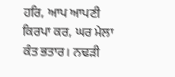ਹਰਿ, ਆਪ ਆਪਣੀ ਕਿਰਪਾ ਕਰ, ਘਰ ਮੇਲਾ ਕੰਤ ਭਤਾਰ। ਨਢੜੀ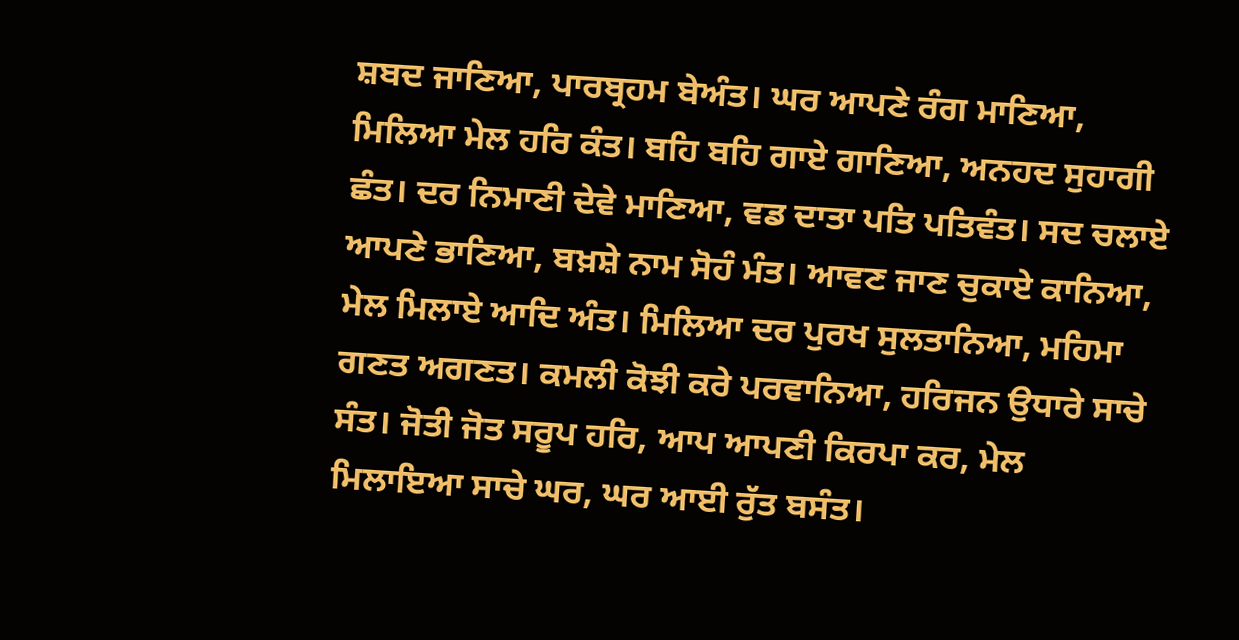ਸ਼ਬਦ ਜਾਣਿਆ, ਪਾਰਬ੍ਰਹਮ ਬੇਅੰਤ। ਘਰ ਆਪਣੇ ਰੰਗ ਮਾਣਿਆ, ਮਿਲਿਆ ਮੇਲ ਹਰਿ ਕੰਤ। ਬਹਿ ਬਹਿ ਗਾਏ ਗਾਣਿਆ, ਅਨਹਦ ਸੁਹਾਗੀ ਛੰਤ। ਦਰ ਨਿਮਾਣੀ ਦੇਵੇ ਮਾਣਿਆ, ਵਡ ਦਾਤਾ ਪਤਿ ਪਤਿਵੰਤ। ਸਦ ਚਲਾਏ ਆਪਣੇ ਭਾਣਿਆ, ਬਖ਼ਸ਼ੇ ਨਾਮ ਸੋਹੰ ਮੰਤ। ਆਵਣ ਜਾਣ ਚੁਕਾਏ ਕਾਨਿਆ, ਮੇਲ ਮਿਲਾਏ ਆਦਿ ਅੰਤ। ਮਿਲਿਆ ਦਰ ਪੁਰਖ ਸੁਲਤਾਨਿਆ, ਮਹਿਮਾ ਗਣਤ ਅਗਣਤ। ਕਮਲੀ ਕੋਝੀ ਕਰੇ ਪਰਵਾਨਿਆ, ਹਰਿਜਨ ਉਧਾਰੇ ਸਾਚੇ ਸੰਤ। ਜੋਤੀ ਜੋਤ ਸਰੂਪ ਹਰਿ, ਆਪ ਆਪਣੀ ਕਿਰਪਾ ਕਰ, ਮੇਲ ਮਿਲਾਇਆ ਸਾਚੇ ਘਰ, ਘਰ ਆਈ ਰੁੱਤ ਬਸੰਤ।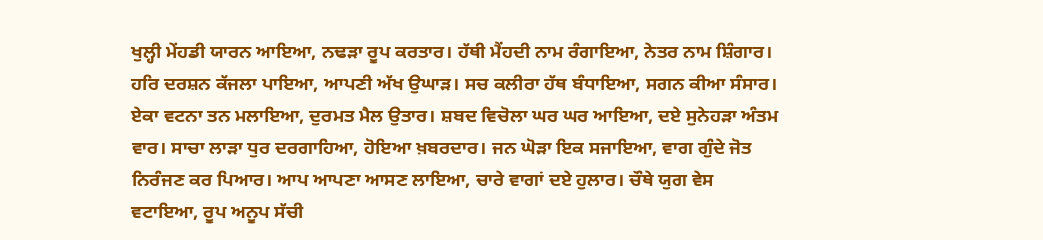ਖੁਲ੍ਹੀ ਮੇਂਹਡੀ ਯਾਰਨ ਆਇਆ, ਨਢੜਾ ਰੂਪ ਕਰਤਾਰ। ਹੱਥੀ ਮੈਂਹਦੀ ਨਾਮ ਰੰਗਾਇਆ, ਨੇਤਰ ਨਾਮ ਸ਼ਿੰਗਾਰ। ਹਰਿ ਦਰਸ਼ਨ ਕੱਜਲਾ ਪਾਇਆ, ਆਪਣੀ ਅੱਖ ਉਘਾੜ। ਸਚ ਕਲੀਰਾ ਹੱਥ ਬੰਧਾਇਆ, ਸਗਨ ਕੀਆ ਸੰਸਾਰ। ਏਕਾ ਵਟਨਾ ਤਨ ਮਲਾਇਆ, ਦੁਰਮਤ ਮੈਲ ਉਤਾਰ। ਸ਼ਬਦ ਵਿਚੋਲਾ ਘਰ ਘਰ ਆਇਆ, ਦਏ ਸੁਨੇਹੜਾ ਅੰਤਮ ਵਾਰ। ਸਾਚਾ ਲਾੜਾ ਧੁਰ ਦਰਗਾਹਿਆ, ਹੋਇਆ ਖ਼ਬਰਦਾਰ। ਜਨ ਘੋੜਾ ਇਕ ਸਜਾਇਆ, ਵਾਗ ਗੁੰਦੇ ਜੋਤ ਨਿਰੰਜਣ ਕਰ ਪਿਆਰ। ਆਪ ਆਪਣਾ ਆਸਣ ਲਾਇਆ, ਚਾਰੇ ਵਾਗਾਂ ਦਏ ਹੁਲਾਰ। ਚੌਥੇ ਯੁਗ ਵੇਸ ਵਟਾਇਆ, ਰੂਪ ਅਨੂਪ ਸੱਚੀ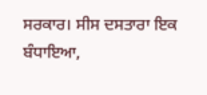ਸਰਕਾਰ। ਸੀਸ ਦਸਤਾਰਾ ਇਕ ਬੰਧਾਇਆ,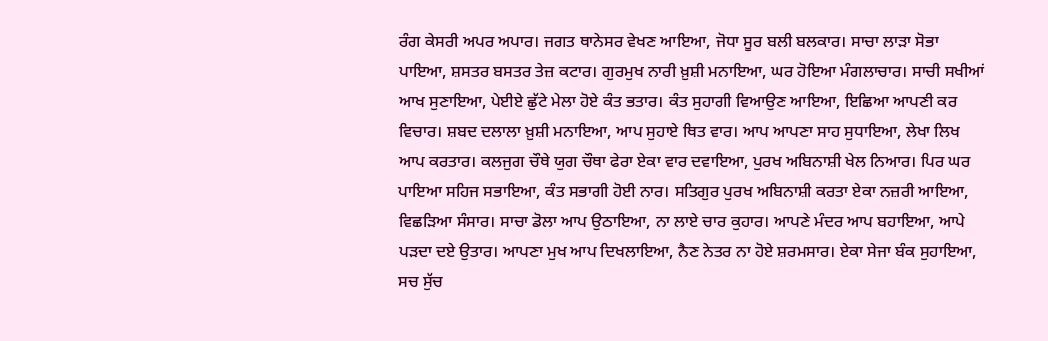ਰੰਗ ਕੇਸਰੀ ਅਪਰ ਅਪਾਰ। ਜਗਤ ਥਾਨੇਸਰ ਵੇਖਣ ਆਇਆ, ਜੋਧਾ ਸੂਰ ਬਲੀ ਬਲਕਾਰ। ਸਾਚਾ ਲਾੜਾ ਸੋਭਾ ਪਾਇਆ, ਸ਼ਸਤਰ ਬਸਤਰ ਤੇਜ਼ ਕਟਾਰ। ਗੁਰਮੁਖ ਨਾਰੀ ਖ਼ੁਸ਼ੀ ਮਨਾਇਆ, ਘਰ ਹੋਇਆ ਮੰਗਲਾਚਾਰ। ਸਾਚੀ ਸਖੀਆਂ ਆਖ ਸੁਣਾਇਆ, ਪੇਈਏ ਛੁੱਟੇ ਮੇਲਾ ਹੋਏ ਕੰਤ ਭਤਾਰ। ਕੰਤ ਸੁਹਾਗੀ ਵਿਆਉਣ ਆਇਆ, ਇਛਿਆ ਆਪਣੀ ਕਰ ਵਿਚਾਰ। ਸ਼ਬਦ ਦਲਾਲਾ ਖ਼ੁਸ਼ੀ ਮਨਾਇਆ, ਆਪ ਸੁਹਾਏ ਥਿਤ ਵਾਰ। ਆਪ ਆਪਣਾ ਸਾਹ ਸੁਧਾਇਆ, ਲੇਖਾ ਲਿਖ ਆਪ ਕਰਤਾਰ। ਕਲਜੁਗ ਚੌਥੇ ਯੁਗ ਚੌਥਾ ਫੇਰਾ ਏਕਾ ਵਾਰ ਦਵਾਇਆ, ਪੁਰਖ ਅਬਿਨਾਸ਼ੀ ਖੇਲ ਨਿਆਰ। ਪਿਰ ਘਰ ਪਾਇਆ ਸਹਿਜ ਸਭਾਇਆ, ਕੰਤ ਸਭਾਗੀ ਹੋਈ ਨਾਰ। ਸਤਿਗੁਰ ਪੁਰਖ ਅਬਿਨਾਸ਼ੀ ਕਰਤਾ ਏਕਾ ਨਜ਼ਰੀ ਆਇਆ, ਵਿਛੜਿਆ ਸੰਸਾਰ। ਸਾਚਾ ਡੋਲਾ ਆਪ ਉਠਾਇਆ, ਨਾ ਲਾਏ ਚਾਰ ਕੁਹਾਰ। ਆਪਣੇ ਮੰਦਰ ਆਪ ਬਹਾਇਆ, ਆਪੇ ਪੜਦਾ ਦਏ ਉਤਾਰ। ਆਪਣਾ ਮੁਖ ਆਪ ਦਿਖਲਾਇਆ, ਨੈਣ ਨੇਤਰ ਨਾ ਹੋਏ ਸ਼ਰਮਸਾਰ। ਏਕਾ ਸੇਜਾ ਬੰਕ ਸੁਹਾਇਆ, ਸਚ ਸੁੱਚ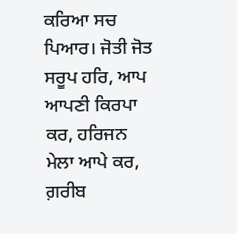ਕਰਿਆ ਸਚ ਪਿਆਰ। ਜੋਤੀ ਜੋਤ ਸਰੂਪ ਹਰਿ, ਆਪ ਆਪਣੀ ਕਿਰਪਾ ਕਰ, ਹਰਿਜਨ ਮੇਲਾ ਆਪੇ ਕਰ, ਗ਼ਰੀਬ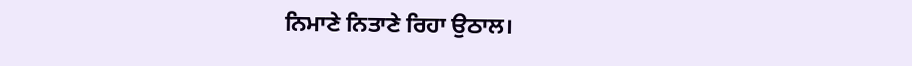ਨਿਮਾਣੇ ਨਿਤਾਣੇ ਰਿਹਾ ਉਠਾਲ।